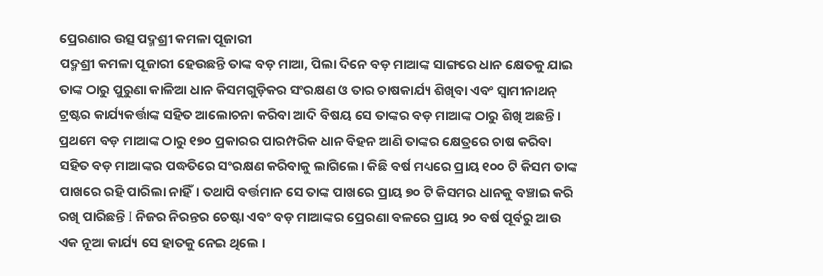ପ୍ରେରଣାର ଉତ୍ସ ପଦ୍ମଶ୍ରୀ କମଳା ପୂଜାରୀ
ପଦ୍ମଶ୍ରୀ କମଳା ପୂଜାରୀ ହେଉଛନ୍ତି ତାଙ୍କ ବଡ଼ ମାଆ, ପିଲା ଦିନେ ବଡ଼ ମାଆଙ୍କ ସାଙ୍ଗରେ ଧାନ କ୍ଷେତକୁ ଯାଇ ତାଙ୍କ ଠାରୁ ପୁରୁଣା କାଳିଆ ଧାନ କିସମଗୁଡ଼ିକର ସଂରକ୍ଷଣ ଓ ତାର ଚାଷକାର୍ଯ୍ୟ ଶିଖିବା ଏବଂ ସ୍ବାମୀନାଥନ୍ ଟ୍ରଷ୍ଟର କାର୍ଯ୍ୟକର୍ତ୍ତାଙ୍କ ସହିତ ଆଲୋଚନା କରିବା ଆଦି ବିଷୟ ସେ ତାଙ୍କର ବଡ଼ ମାଆଙ୍କ ଠାରୁ ଶିଖି ଅଛନ୍ତି । ପ୍ରଥମେ ବଡ଼ ମାଆଙ୍କ ଠାରୁ ୧୭୦ ପ୍ରକାରର ପାରମ୍ପରିକ ଧାନ ବିହନ ଆଣି ତାଙ୍କର କ୍ଷେତ୍ରରେ ଚାଷ କରିବା ସହିତ ବଡ଼ ମାଆଙ୍କର ପଦ୍ଧତିରେ ସଂରକ୍ଷଣ କରିବାକୁ ଲାଗିଲେ। କିଛି ବର୍ଷ ମଧ୍ୟରେ ପ୍ରାୟ ୧୦୦ ଟି କିସମ ତାଙ୍କ ପାଖରେ ରହି ପାରିଲା ନାହିଁ। ତଥାପି ବର୍ତ୍ତମାନ ସେ ତାଙ୍କ ପାଖରେ ପ୍ରାୟ ୭୦ ଟି କିସମର ଧାନକୁ ବଞ୍ଚାଇ କରି ରଖି ପାରିଛନ୍ତି I ନିଜର ନିରନ୍ତର ଚେଷ୍ଟା ଏବଂ ବଡ଼ ମାଆଙ୍କର ପ୍ରେରଣା ବଳରେ ପ୍ରାୟ ୨୦ ବର୍ଷ ପୂର୍ବରୁ ଆଉ ଏକ ନୂଆ କାର୍ଯ୍ୟ ସେ ହାତକୁ ନେଇ ଥିଲେ ।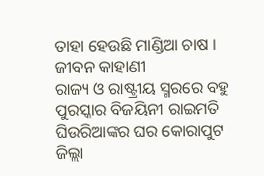ତାହା ହେଉଛି ମାଣ୍ଡିଆ ଚାଷ ।
ଜୀବନ କାହାଣୀ
ରାଜ୍ୟ ଓ ରାଷ୍ଟ୍ରୀୟ ସ୍ମରରେ ବହୁ ପୁରସ୍କାର ବିଜୟିନୀ ରାଇମତି ଘିଉରିଆଙ୍କର ଘର କୋରାପୁଟ ଜିଲ୍ଲା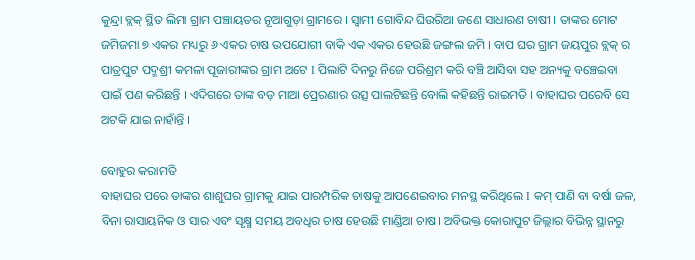କୁନ୍ଦ୍ରା ବ୍ଲକ୍ ସ୍ଥିତ ଲିମା ଗ୍ରାମ ପଞ୍ଚାୟତର ନୂଆଗୁଡ଼ା ଗ୍ରାମରେ । ସ୍ବାମୀ ଗୋବିନ୍ଦ ଘିଉରିଆ ଜଣେ ସାଧାରଣ ଚାଷୀ । ତାଙ୍କର ମୋଟ ଜମିଜମା ୭ ଏକର ମଧ୍ୟରୁ ୬ ଏକର ଚାଷ ଉପଯୋଗୀ ବାକି ଏକ ଏକର ହେଉଛି ଜଙ୍ଗଲ ଜମି । ବାପ ଘର ଗ୍ରାମ ଜୟପୁର ବ୍ଲକ୍ ର ପାତ୍ରପୁଟ ପଦ୍ମଶ୍ରୀ କମଳା ପୂଜାରୀଙ୍କର ଗ୍ରାମ ଅଟେ I ପିଲାଟି ଦିନରୁ ନିଜେ ପରିଶ୍ରମ କରି ବଞ୍ଚି ଆସିବା ସହ ଅନ୍ୟକୁ ବଞ୍ଚେଇବା ପାଇଁ ପଣ କରିଛନ୍ତି । ଏଦିଗରେ ତାଙ୍କ ବଡ଼ ମାଆ ପ୍ରେରଣାର ଉତ୍ସ ପାଲଟିଛନ୍ତି ବୋଲି କହିଛନ୍ତି ରାଇମତି । ବାହାଘର ପରେବି ସେ ଅଟକି ଯାଇ ନାହାଁନ୍ତି ।

ବୋହୁର କରାମତି
ବାହାଘର ପରେ ତାଙ୍କର ଶାଶୁଘର ଗ୍ରାମକୁ ଯାଇ ପାରମ୍ପରିକ ଚାଷକୁ ଆପଣେଇବାର ମନସ୍ଥ କରିଥିଲେ I କମ୍ ପାଣି ବା ବର୍ଷା ଜଳ, ବିନା ରାସାୟନିକ ଓ ସାର ଏବଂ ସୃକ୍ଷ୍ମ ସମୟ ଅବଧିର ଚାଷ ହେଉଛି ମାଣ୍ଡିଆ ଚାଷ। ଅବିଭକ୍ତ କୋରାପୁଟ ଜିଲ୍ଲାର ବିଭିନ୍ନ ସ୍ଥାନରୁ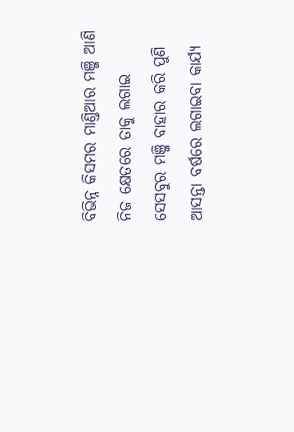ବିଭିନ୍ନ କିସମର ମାଣ୍ତିଆର ମଞ୍ଜି ଆଣି ନିଜ କ୍ଷେତରେ ତାକୁ ଲଗାଇ ସେସବୁର ମଞ୍ଜି ବାହାର କରି ପୁଣି ଆସନ୍ତା ବର୍ଷରେ ଲଗାଇବା କାର୍ଯ୍ୟ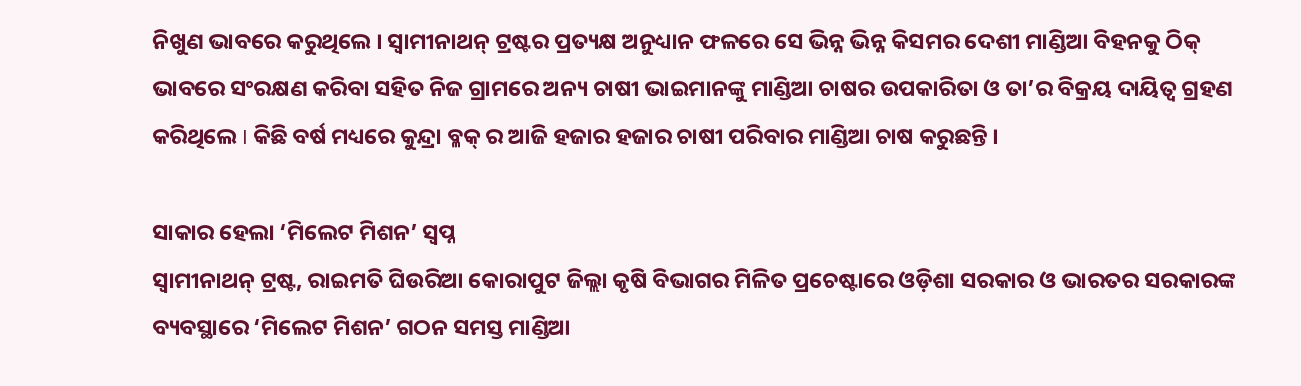ନିଖୁଣ ଭାବରେ କରୁଥିଲେ । ସ୍ବାମୀନାଥନ୍ ଟ୍ରଷ୍ଟର ପ୍ରତ୍ୟକ୍ଷ ଅନୁଧ୍ୟାନ ଫଳରେ ସେ ଭିନ୍ନ ଭିନ୍ନ କିସମର ଦେଶୀ ମାଣ୍ଡିଆ ବିହନକୁ ଠିକ୍ ଭାବରେ ସଂରକ୍ଷଣ କରିବା ସହିତ ନିଜ ଗ୍ରାମରେ ଅନ୍ୟ ଚାଷୀ ଭାଇମାନଙ୍କୁ ମାଣ୍ଡିଆ ଚାଷର ଉପକାରିତା ଓ ତା’ର ବିକ୍ରୟ ଦାୟିତ୍ଵ ଗ୍ରହଣ କରିଥିଲେ I କିଛି ବର୍ଷ ମଧ୍ୟରେ କୁନ୍ଦ୍ରା ବ୍ଳକ୍ ର ଆଜି ହଜାର ହଜାର ଚାଷୀ ପରିବାର ମାଣ୍ଡିଆ ଚାଷ କରୁଛନ୍ତି ।

ସାକାର ହେଲା ‘ମିଲେଟ ମିଶନ’ ସ୍ବପ୍ନ
ସ୍ବାମୀନାଥନ୍ ଟ୍ରଷ୍ଟ, ରାଇମତି ଘିଉରିଆ କୋରାପୁଟ ଜିଲ୍ଲା କୃଷି ବିଭାଗର ମିଳିତ ପ୍ରଚେଷ୍ଟାରେ ଓଡ଼ିଶା ସରକାର ଓ ଭାରତର ସରକାରଙ୍କ ବ୍ୟବସ୍ଥାରେ ‘ମିଲେଟ ମିଶନ’ ଗଠନ ସମସ୍ତ ମାଣ୍ଡିଆ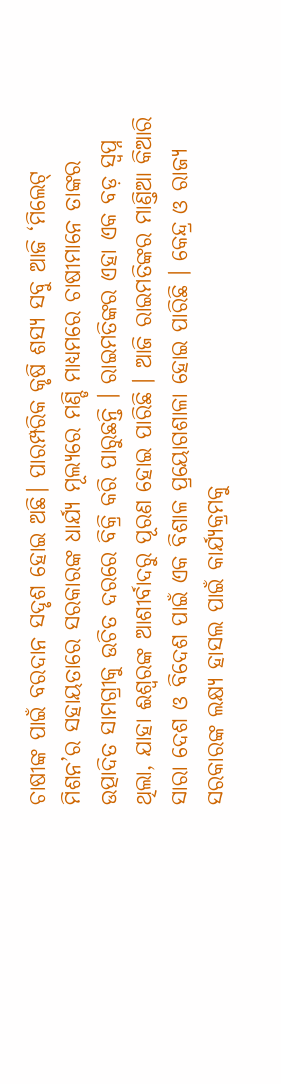ଚାଷୀଙ୍କ ପାଇଁ ବରଦାନ ସଦୃଶ ହୋଇ ଅଛି। ପାରମ୍ପରିକ କୃଷି ଶସ୍ୟ ସବୁ ଆଜି ‘ମିଲେଟ୍ ମିଶନ’ର ସହାୟତାରେ ସରକାରଙ୍କ ଧାର୍ଯ୍ୟ ମୂଲ୍ୟରେ ମଣ୍ଡି ମାଧ୍ୟମରେ ଚାଷୀମାନେ ତାଙ୍କର ଉତ୍ପାଦିତ ସାମଗ୍ରୀକୁ ଉଚିତ ଦରରେ ବିକ୍ରି କରି ପାରୁଛନ୍ତି । ରାଇମତିଙ୍କର ଏହା ଏକ ବଡ଼ ସ୍ବପ୍ନ ଥିଲା, ଯାହା ଈଶ୍ବରଙ୍କ ଆଶୀର୍ବାଦରୁ ପୂରଣ ହୋଇ ପାରିଛି । ଆଜି ରାଇମତିଙ୍କର ମାଣ୍ତିଆ କିଆରି ସାରା ଦେଶ ଓ ବିଦେଶ ପାଇଁ ଏକ ବିଶାଳ ପ୍ରୟୋଗଶାଳା ହୋଇ ପାରିଛି । କେନ୍ଦ୍ର ଓ ରାଜ୍ୟ ସରକାରଙ୍କ ଲକ୍ଷ୍ୟ ହାସଲ ପାଇଁ କାର୍ଯ୍ୟକ୍ରମକୁ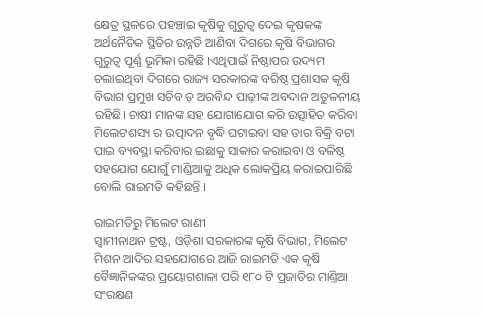କ୍ଷେତ୍ର ସ୍ଥଳରେ ପହଞ୍ଚାଇ କୃଷିକୁ ଗୁରୁତ୍ୱ ଦେଇ କୃଷକଙ୍କ ଅର୍ଥନୈତିକ ସ୍ଥିତିର ଉନ୍ନତି ଆଣିବା ଦିଗରେ କୃଷି ବିଭାଗର ଗୁରୁତ୍ଵ ପୂର୍ଣ୍ଣ ଭୂମିକା ରହିଛି ।ଏଥିପାଇଁ ନିଷ୍ଠାପର ଉଦ୍ୟମ ଚଲାଇଥିବା ଦିଗରେ ରାଜ୍ୟ ସରକାରଙ୍କ ବରିଷ୍ଠ ପ୍ରଶାସକ କୃଷି ବିଭାଗ ପ୍ରମୁଖ ସଚିବ ଡ଼ ଅରବିନ୍ଦ ପାଢ଼ୀଙ୍କ ଅବଦାନ ଅତୁଳନୀୟ ରହିଛି। ଚାଷୀ ମାନଙ୍କ ସହ ଯୋଗାଯୋଗ କରି ଉତ୍ସାହିତ କରିବା ମିଲେଟଶସ୍ୟ ର ଉତ୍ପାଦନ ବୃଦ୍ଧି ଘଟାଇବା ସହ ତାର ବିକ୍ରି ବଟା ପାଇ ବ୍ୟବସ୍ଥା କରିବାର ଇଛାକୁ ସାକାର କରାଇବା ଓ ବଳିଷ୍ଠ ସହଯୋଗ ଯୋଗୁଁ ମାଣ୍ଡିଆକୁ ଅଧିକ ଲୋକପ୍ରିୟ କରାଇପାରିଛି ବୋଲି ରାଇମତି କହିଛନ୍ତି ।

ରାଇମତିରୁ ମିଲେଟ ରାଣୀ
ସ୍ଵାମୀନାଥନ ଟ୍ରଷ୍ଟ, ଓଡ଼ିଶା ସରକାରଙ୍କ କୃଷି ବିଭାଗ, ମିଲେଟ ମିଶନ ଆଦିର ସହଯୋଗରେ ଆଜି ରାଇମତି ଏକ କୃଷି ବୈଜ୍ଞାନିକଙ୍କର ପ୍ରୟୋଗଶାଳା ପରି ୧୮୦ ଟି ପ୍ରଜାତିର ମାଣ୍ତିଆ ସଂରକ୍ଷଣ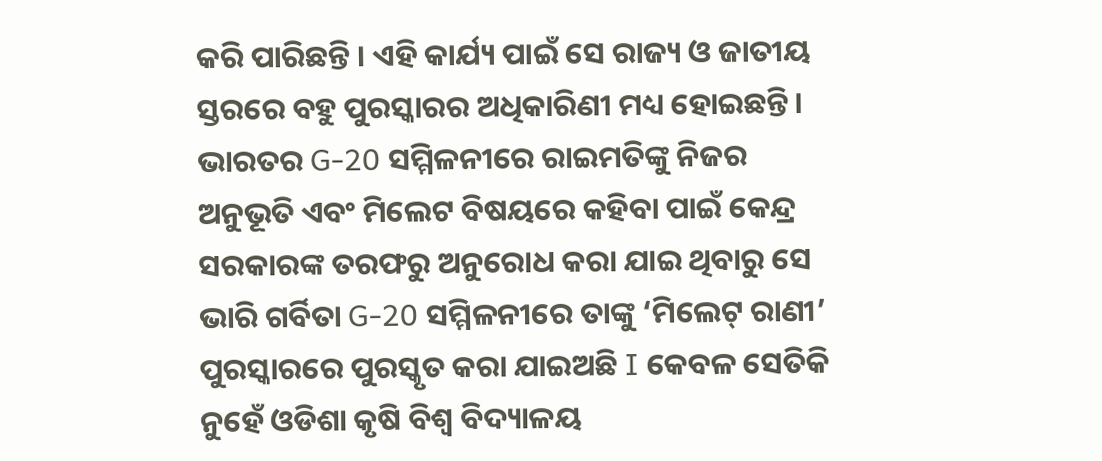କରି ପାରିଛନ୍ତି । ଏହି କାର୍ଯ୍ୟ ପାଇଁ ସେ ରାଜ୍ୟ ଓ ଜାତୀୟ ସ୍ତରରେ ବହୁ ପୁରସ୍କାରର ଅଧିକାରିଣୀ ମଧ୍ୟ ହୋଇଛନ୍ତି । ଭାରତର G-20 ସମ୍ମିଳନୀରେ ରାଇମତିଙ୍କୁ ନିଜର ଅନୁଭୂତି ଏବଂ ମିଲେଟ ବିଷୟରେ କହିବା ପାଇଁ କେନ୍ଦ୍ର ସରକାରଙ୍କ ତରଫରୁ ଅନୁରୋଧ କରା ଯାଇ ଥିବାରୁ ସେ ଭାରି ଗର୍ବିତା G-20 ସମ୍ମିଳନୀରେ ତାଙ୍କୁ ‘ମିଲେଟ୍ ରାଣୀ’ ପୁରସ୍କାରରେ ପୁରସ୍କୃତ କରା ଯାଇଅଛି I କେବଳ ସେତିକି ନୁହେଁ ଓଡିଶା କୃଷି ବିଶ୍ଵ ବିଦ୍ୟାଳୟ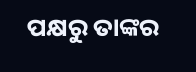ପକ୍ଷରୁ ତାଙ୍କର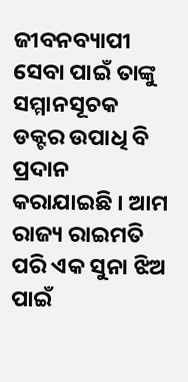ଜୀବନବ୍ୟାପୀ ସେବା ପାଇଁ ତାଙ୍କୁ ସମ୍ମାନସୂଚକ ଡକ୍ଟର ଉପାଧି ବି ପ୍ରଦାନ କରାଯାଇଛି । ଆମ ରାଜ୍ୟ ରାଇମତି ପରି ଏକ ସୁନା ଝିଅ ପାଇଁ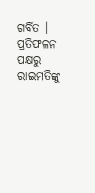ଗର୍ବିତ ।
ପ୍ରତିଫଳନ ପକ୍ଷରୁ ରାଇମତିଙ୍କୁ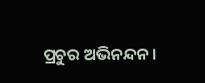ପ୍ରଚୁର ଅଭିନନ୍ଦନ ।